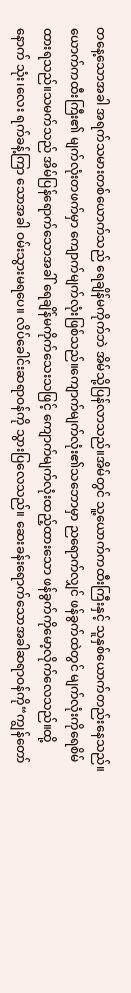တနေ့သောအခါ အရက်သမားတစ်ယောက်သည် ရေချိန်မကိုက်ဘဲ အိမ်သို့ပြန်လာသည်။အိမ်တွင် သူ့ယောက်ကထီးကြီးနှင့် သူနှစ်ယောက်တည်းနေသည်။ယောက်ကထီးကြီး၏ မျက်လုံးတဖက်မှာ ကျောက်မျက်လုံးဖြစ်သည်။ကျောက်မျက်လုံး၏သဘောမှာ ညရောက်လျှင် ဖန်ခွက်ထဲတွင် မျက်လုံးကိုရေစိမ်ထားရသည်။သမက်သည် အိမ်ပြန်ရောက်သောအခါ် ရေချိန်မကိုက်သေးသဖြင့် ကျောက်မျက်လုံးထည့်ထားသော ဖန်ခွက်ကိုမော့လိုက်လေသည်။ထို့နောက် သုံး၊လေး ရက်ခန့်ကြာ သောအခါ ဝမ်းသွားမရပေ။ လိပ်ခေါင်းဆရာဝန်ကို သွားပြလေသည်။ ဆေးခန်းရောက်သောအခါဆရာဝန်ကို“ကျွန်တော်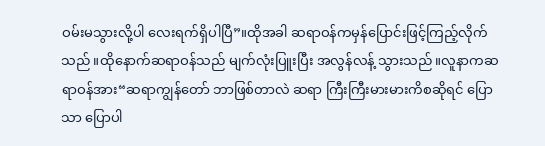ဝမ်းမသွားလို့ပါ လေးရက်ရှိပါပြီ”။ထိုအခါ ဆရာဝန်ကမှန်ပြောင်းဖြင့်ကြည့်လိုက်သည်။ထိုနောက်ဆရာဝန်သည် မျက်လုံးပြူးပြီး အလွန်လန့် သွားသည်။လူနာကဆရာဝန်အား“ဆရာကျွန်တော် ဘာဖြစ်တာလဲ ဆရာ ကြီးကြီးမားမားကိစဆိုရင် ပြောသာ ပြောပါ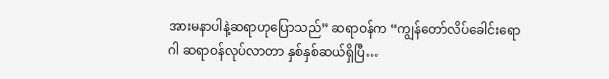အားမနာပါနဲ့ဆရာဟုပြောသည်” ဆရာဝန်က “ကျွန်တော်လိပ်ခေါင်းရောဂါ ဆရာဝန်လုပ်လာတာ နှစ်နှစ်ဆယ်ရှိပြီ…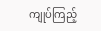ကျုပ်ကြည့်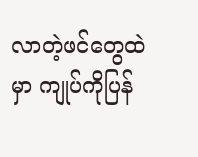လာတဲ့ဖင်တွေထဲမှာ ကျုပ်ကိုပြန်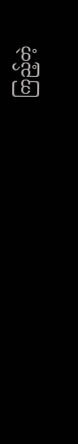ကြည့်တဲ့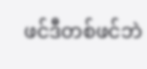ဖင်ဒီတစ်ဖင်ဘဲ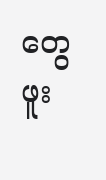တွေဖူး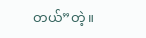တယ်”တဲ့။